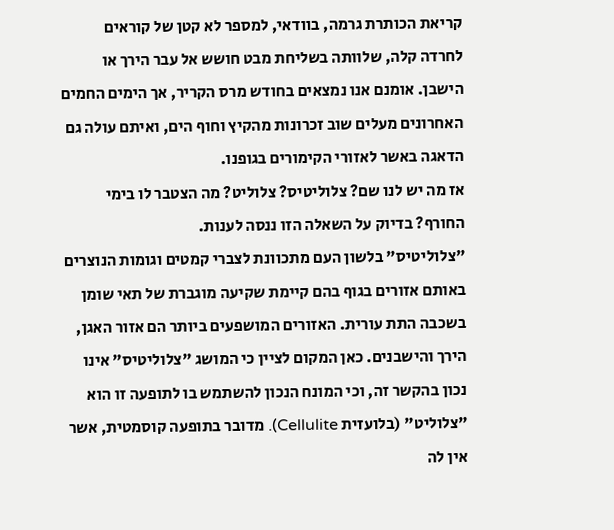קריאת הכותרת גרמה, בוודאי, למספר לא קטן של קוראים לחרדה קלה, שלוותה בשליחת מבט חושש אל עבר הירך או הישבן. אומנם אנו נמצאים בחודש מרס הקריר, אך הימים החמים האחרונים מעלים שוב זכרונות מהקיץ וחוף הים, ואיתם עולה גם הדאגה באשר לאזורי הקימורים בגופנו.
אז מה יש לנו שם? צלוליטיס? צלוליט? מה הצטבר לו בימי החורף? בדיוק על השאלה הזו ננסה לענות.
"צלוליטיס" בלשון העם מתכוונת לצברי קמטים וגומות הנוצרים באותם אזורים בגוף בהם קיימת שקיעה מוגברת של תאי שומן בשכבה התת עורית. האזורים המושפעים ביותר הם אזור האגן, הירך והישבנים. כאן המקום לציין כי המושג "צלוליטיס" אינו נכון בהקשר זה, וכי המונח הנכון להשתמש בו לתופעה זו הוא "צלוליט" (בלועזית Cellulite). מדובר בתופעה קוסמטית, אשר אין לה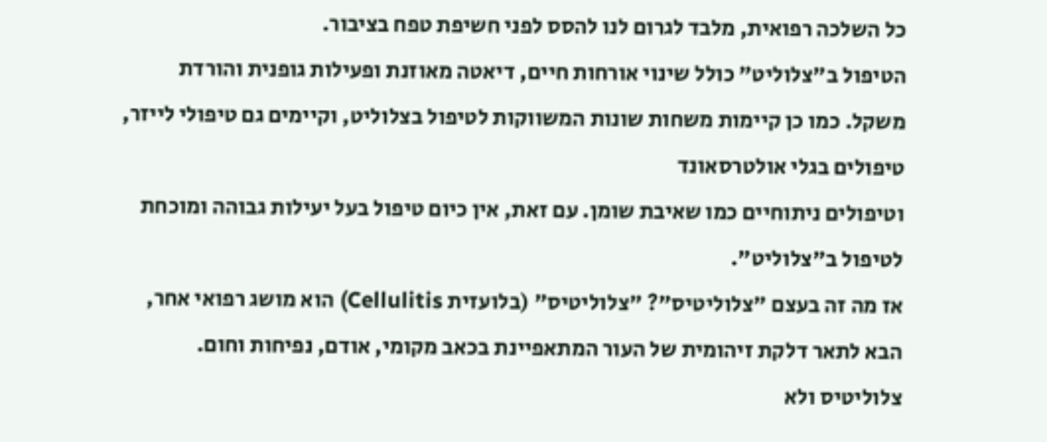כל השלכה רפואית, מלבד לגרום לנו להסס לפני חשיפת טפח בציבור.
הטיפול ב"צלוליט" כולל שינוי אורחות חיים, דיאטה מאוזנת ופעילות גופנית והורדת משקל. כמו כן קיימות משחות שונות המשווקות לטיפול בצלוליט, וקיימים גם טיפולי לייזר, טיפולים בגלי אולטרסאונד
וטיפולים ניתוחיים כמו שאיבת שומן. עם זאת, אין כיום טיפול בעל יעילות גבוהה ומוכחת לטיפול ב"צלוליט".
אז מה זה בעצם "צלוליטיס"? "צלוליטיס" (בלועזית Cellulitis) הוא מושג רפואי אחר, הבא לתאר דלקת זיהומית של העור המתאפיינת בכאב מקומי, אודם, נפיחות וחום. צלוליטיס ולא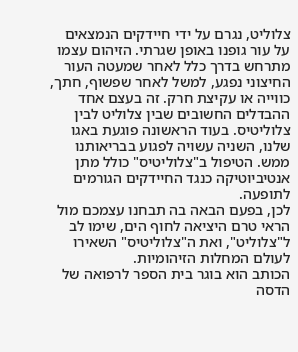צלוליט, נגרם על ידי חיידקים הנמצאים על עור גופנו באופן שגרתי. הזיהום עצמו מתרחש בדרך כלל לאחר שמעטה העור החיצוני נפגע, למשל לאחר שפשוף, חתך, כווייה או עקיצת חרק. זה בעצם אחד ההבדלים החשובים שבין צלוליט לבין צלוליטיס. בעוד הראשונה פוגעת באגו שלנו, השניה עשויה לפגוע בבריאותנו ממש. הטיפול ב"צלוליטיס" כולל מתן אנטיביוטיקה כנגד החיידקים הגורמים לתופעה.
לכן, בפעם הבאה בה תבחנו עצמכם מול הראי טרם היציאה לחוף הים, שימו לב ל"צלוליט", ואת ה"צלוליטיס" השאירו לעולם המחלות הזיהומיות.
הכותב הוא בוגר בית הספר לרפואה של הדסה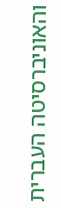והאוניברסיטה העברית